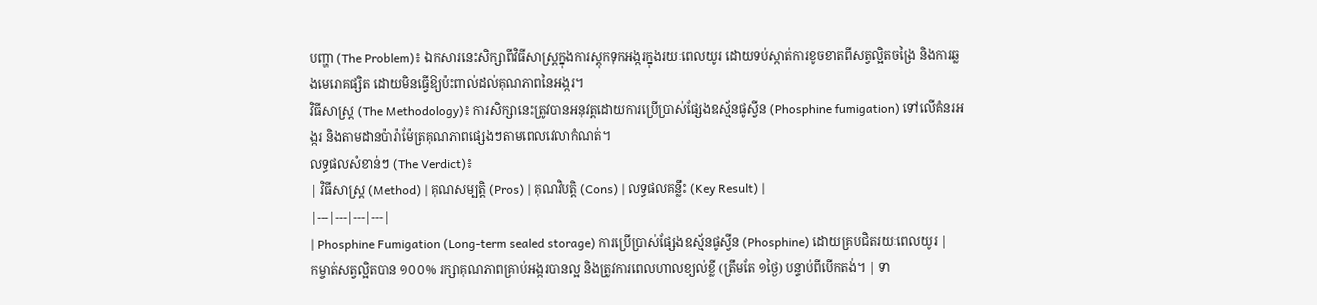បញ្ហា (The Problem)៖ ឯកសារនេះសិក្សាពីវិធីសាស្ត្រក្នុងការស្តុកទុកអង្ករក្នុងរយៈពេលយូរ ដោយទប់ស្កាត់ការខូចខាតពីសត្វល្អិតចង្រៃ និងការឆ្លងមេរោគផ្សិត ដោយមិនធ្វើឱ្យប៉ះពាល់ដល់គុណភាពនៃអង្ករ។
វិធីសាស្ត្រ (The Methodology)៖ ការសិក្សានេះត្រូវបានអនុវត្តដោយការប្រើប្រាស់ផ្សែងឧស្ម័នផូស្វីន (Phosphine fumigation) ទៅលើគំនរអង្ករ និងតាមដានប៉ារ៉ាម៉ែត្រគុណភាពផ្សេងៗតាមពេលវេលាកំណត់។
លទ្ធផលសំខាន់ៗ (The Verdict)៖
| វិធីសាស្ត្រ (Method) | គុណសម្បត្តិ (Pros) | គុណវិបត្តិ (Cons) | លទ្ធផលគន្លឹះ (Key Result) |
|---|---|---|---|
| Phosphine Fumigation (Long-term sealed storage) ការប្រើប្រាស់ផ្សែងឧស្ម័នផូស្វីន (Phosphine) ដោយគ្របជិតរយៈពេលយូរ |
កម្ចាត់សត្វល្អិតបាន ១០០% រក្សាគុណភាពគ្រាប់អង្ករបានល្អ និងត្រូវការពេលហាលខ្យល់ខ្លី (ត្រឹមតែ ១ថ្ងៃ) បន្ទាប់ពីបើកតង់។ | ទា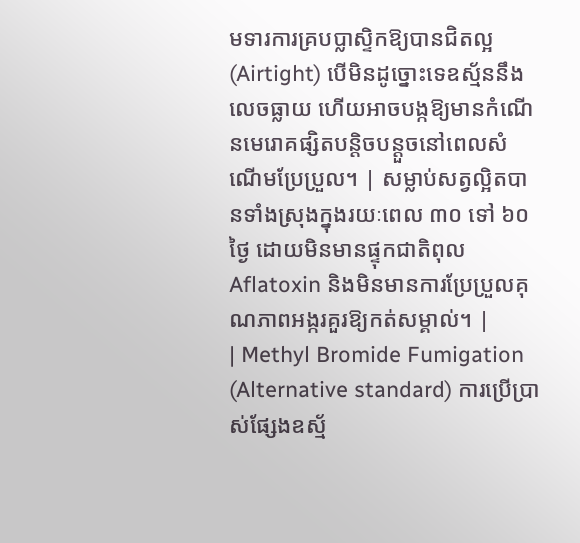មទារការគ្របប្លាស្ទិកឱ្យបានជិតល្អ (Airtight) បើមិនដូច្នោះទេឧស្ម័ននឹងលេចធ្លាយ ហើយអាចបង្កឱ្យមានកំណើនមេរោគផ្សិតបន្តិចបន្តួចនៅពេលសំណើមប្រែប្រួល។ | សម្លាប់សត្វល្អិតបានទាំងស្រុងក្នុងរយៈពេល ៣០ ទៅ ៦០ថ្ងៃ ដោយមិនមានផ្ទុកជាតិពុល Aflatoxin និងមិនមានការប្រែប្រួលគុណភាពអង្ករគួរឱ្យកត់សម្គាល់។ |
| Methyl Bromide Fumigation (Alternative standard) ការប្រើប្រាស់ផ្សែងឧស្ម័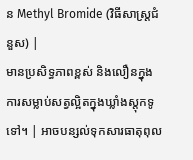ន Methyl Bromide (វិធីសាស្ត្រជំនួស) |
មានប្រសិទ្ធភាពខ្ពស់ និងលឿនក្នុងការសម្លាប់សត្វល្អិតក្នុងឃ្លាំងស្តុកទូទៅ។ | អាចបន្សល់ទុកសារធាតុពុល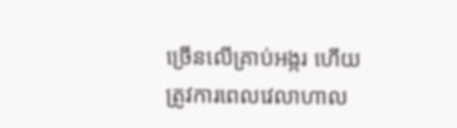ច្រើនលើគ្រាប់អង្ករ ហើយត្រូវការពេលវេលាហាល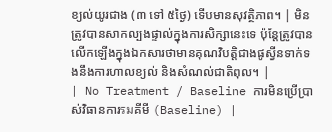ខ្យល់យូរជាង (៣ ទៅ ៥ថ្ងៃ) ទើបមានសុវត្ថិភាព។ | មិនត្រូវបានសាកល្បងផ្ទាល់ក្នុងការសិក្សានេះទេ ប៉ុន្តែត្រូវបានលើកឡើងក្នុងឯកសារថាមានគុណវិបត្តិជាងផូស្វីនទាក់ទងនឹងការហាលខ្យល់ និងសំណល់ជាតិពុល។ |
| No Treatment / Baseline ការមិនប្រើប្រាស់វិធានការรมគីមី (Baseline) |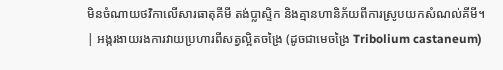មិនចំណាយថវិកាលើសារធាតុគីមី តង់ប្លាស្ទិក និងគ្មានហានិភ័យពីការស្រូបយកសំណល់គីមី។ | អង្ករងាយរងការវាយប្រហារពីសត្វល្អិតចង្រៃ (ដូចជាមេចង្រៃ Tribolium castaneum)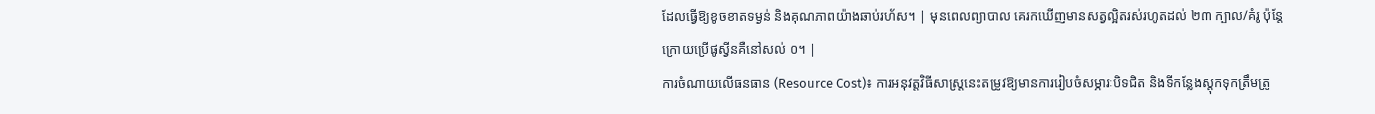ដែលធ្វើឱ្យខូចខាតទម្ងន់ និងគុណភាពយ៉ាងឆាប់រហ័ស។ | មុនពេលព្យាបាល គេរកឃើញមានសត្វល្អិតរស់រហូតដល់ ២៣ ក្បាល/គំរូ ប៉ុន្តែក្រោយប្រើផូស្វីនគឺនៅសល់ ០។ |
ការចំណាយលើធនធាន (Resource Cost)៖ ការអនុវត្តវិធីសាស្ត្រនេះតម្រូវឱ្យមានការរៀបចំសម្ភារៈបិទជិត និងទីកន្លែងស្តុកទុកត្រឹមត្រូ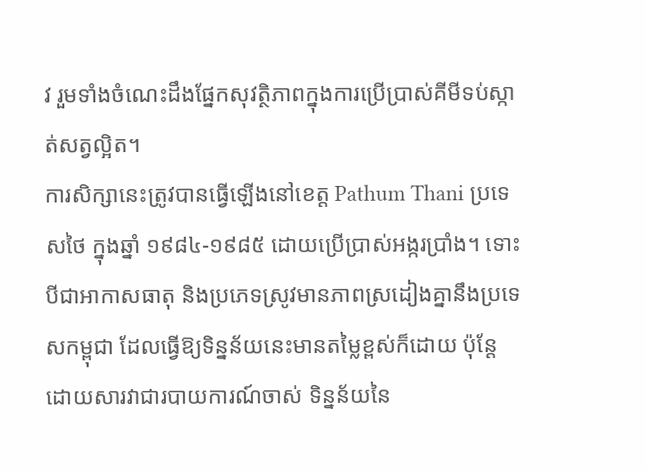វ រួមទាំងចំណេះដឹងផ្នែកសុវត្ថិភាពក្នុងការប្រើប្រាស់គីមីទប់ស្កាត់សត្វល្អិត។
ការសិក្សានេះត្រូវបានធ្វើឡើងនៅខេត្ត Pathum Thani ប្រទេសថៃ ក្នុងឆ្នាំ ១៩៨៤-១៩៨៥ ដោយប្រើប្រាស់អង្ករប្រាំង។ ទោះបីជាអាកាសធាតុ និងប្រភេទស្រូវមានភាពស្រដៀងគ្នានឹងប្រទេសកម្ពុជា ដែលធ្វើឱ្យទិន្នន័យនេះមានតម្លៃខ្ពស់ក៏ដោយ ប៉ុន្តែដោយសារវាជារបាយការណ៍ចាស់ ទិន្នន័យនៃ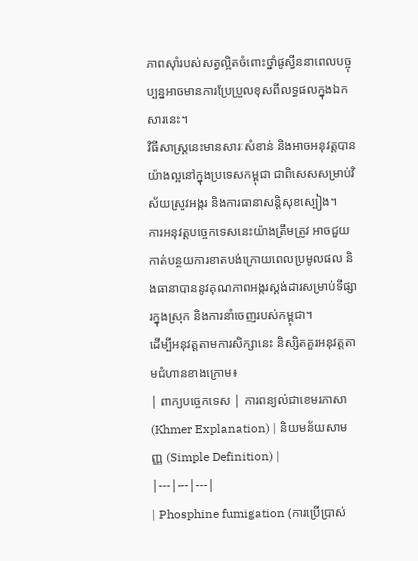ភាពស៊ាំរបស់សត្វល្អិតចំពោះថ្នាំផូស្វីននាពេលបច្ចុប្បន្នអាចមានការប្រែប្រួលខុសពីលទ្ធផលក្នុងឯកសារនេះ។
វិធីសាស្ត្រនេះមានសារៈសំខាន់ និងអាចអនុវត្តបានយ៉ាងល្អនៅក្នុងប្រទេសកម្ពុជា ជាពិសេសសម្រាប់វិស័យស្រូវអង្ករ និងការធានាសន្តិសុខស្បៀង។
ការអនុវត្តបច្ចេកទេសនេះយ៉ាងត្រឹមត្រូវ អាចជួយកាត់បន្ថយការខាតបង់ក្រោយពេលប្រមូលផល និងធានាបាននូវគុណភាពអង្ករស្តង់ដារសម្រាប់ទីផ្សារក្នុងស្រុក និងការនាំចេញរបស់កម្ពុជា។
ដើម្បីអនុវត្តតាមការសិក្សានេះ និស្សិតគួរអនុវត្តតាមជំហានខាងក្រោម៖
| ពាក្យបច្ចេកទេស | ការពន្យល់ជាខេមរភាសា (Khmer Explanation) | និយមន័យសាមញ្ញ (Simple Definition) |
|---|---|---|
| Phosphine fumigation (ការប្រើប្រាស់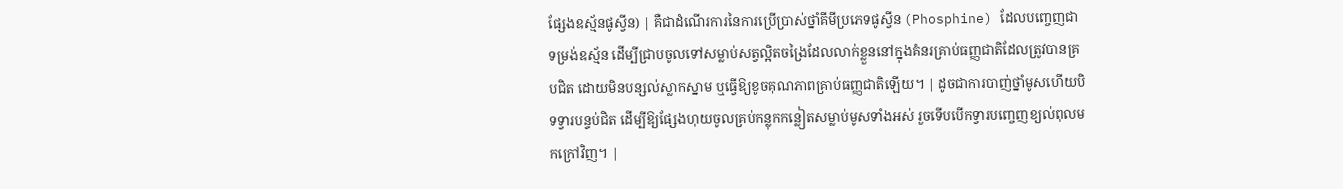ផ្សែងឧស្ម័នផូស្វីន) | គឺជាដំណើរការនៃការប្រើប្រាស់ថ្នាំគីមីប្រភេទផូស្វីន (Phosphine) ដែលបញ្ចេញជាទម្រង់ឧស្ម័ន ដើម្បីជ្រាបចូលទៅសម្លាប់សត្វល្អិតចង្រៃដែលលាក់ខ្លួននៅក្នុងគំនរគ្រាប់ធញ្ញជាតិដែលត្រូវបានគ្របជិត ដោយមិនបន្សល់ស្លាកស្នាម ឬធ្វើឱ្យខូចគុណភាពគ្រាប់ធញ្ញជាតិឡើយ។ | ដូចជាការបាញ់ថ្នាំមូសហើយបិទទ្វារបន្ទប់ជិត ដើម្បីឱ្យផ្សែងហុយចូលគ្រប់កន្លុកកន្លៀតសម្លាប់មូសទាំងអស់ រួចទើបបើកទ្វារបញ្ចេញខ្យល់ពុលមកក្រៅវិញ។ |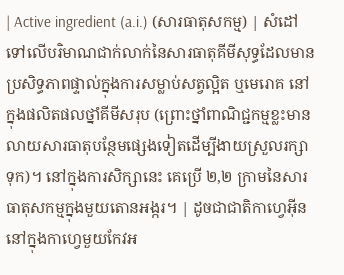| Active ingredient (a.i.) (សារធាតុសកម្ម) | សំដៅទៅលើបរិមាណជាក់លាក់នៃសារធាតុគីមីសុទ្ធដែលមានប្រសិទ្ធភាពផ្ទាល់ក្នុងការសម្លាប់សត្វល្អិត ឬមេរោគ នៅក្នុងផលិតផលថ្នាំគីមីសរុប (ព្រោះថ្នាំពាណិជ្ជកម្មខ្លះមានលាយសារធាតុបន្ថែមផ្សេងទៀតដើម្បីងាយស្រួលរក្សាទុក)។ នៅក្នុងការសិក្សានេះ គេប្រើ ២,២ ក្រាមនៃសារធាតុសកម្មក្នុងមួយតោនអង្ករ។ | ដូចជាជាតិកាហ្វេអ៊ីននៅក្នុងកាហ្វេមួយកែវអ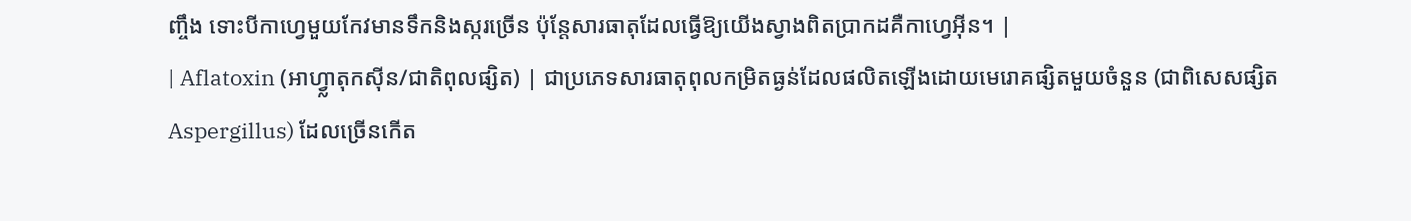ញ្ចឹង ទោះបីកាហ្វេមួយកែវមានទឹកនិងស្ករច្រើន ប៉ុន្តែសារធាតុដែលធ្វើឱ្យយើងស្វាងពិតប្រាកដគឺកាហ្វេអ៊ីន។ |
| Aflatoxin (អាហ្វ្លាតុកស៊ីន/ជាតិពុលផ្សិត) | ជាប្រភេទសារធាតុពុលកម្រិតធ្ងន់ដែលផលិតឡើងដោយមេរោគផ្សិតមួយចំនួន (ជាពិសេសផ្សិត Aspergillus) ដែលច្រើនកើត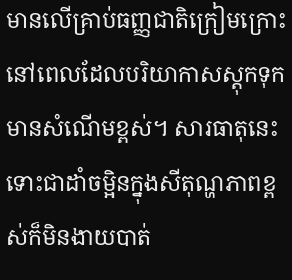មានលើគ្រាប់ធញ្ញជាតិក្រៀមក្រោះនៅពេលដែលបរិយាកាសស្តុកទុកមានសំណើមខ្ពស់។ សារធាតុនេះទោះជាដាំចម្អិនក្នុងសីតុណ្ហភាពខ្ពស់ក៏មិនងាយបាត់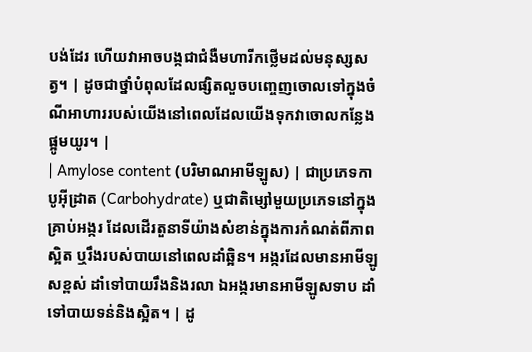បង់ដែរ ហើយវាអាចបង្កជាជំងឺមហារីកថ្លើមដល់មនុស្សសត្វ។ | ដូចជាថ្នាំបំពុលដែលផ្សិតលួចបញ្ចេញចោលទៅក្នុងចំណីអាហាររបស់យើងនៅពេលដែលយើងទុកវាចោលកន្លែងផ្អូមយូរ។ |
| Amylose content (បរិមាណអាមីឡូស) | ជាប្រភេទកាបូអ៊ីដ្រាត (Carbohydrate) ឬជាតិម្សៅមួយប្រភេទនៅក្នុងគ្រាប់អង្ករ ដែលដើរតួនាទីយ៉ាងសំខាន់ក្នុងការកំណត់ពីភាពស្អិត ឬរឹងរបស់បាយនៅពេលដាំឆ្អិន។ អង្ករដែលមានអាមីឡូសខ្ពស់ ដាំទៅបាយរឹងនិងរលា ឯអង្ករមានអាមីឡូសទាប ដាំទៅបាយទន់និងស្អិត។ | ដូ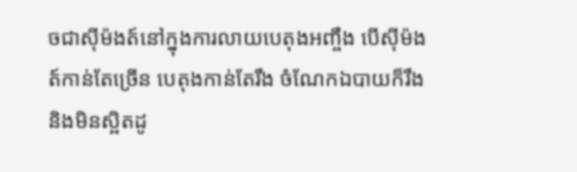ចជាស៊ីម៉ងត៍នៅក្នុងការលាយបេតុងអញ្ចឹង បើស៊ីម៉ងត៍កាន់តែច្រើន បេតុងកាន់តែរឹង ចំណែកឯបាយក៏រឹងនិងមិនស្អិតដូ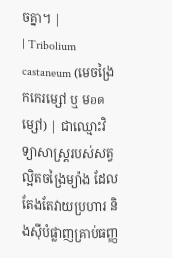ចគ្នា។ |
| Tribolium castaneum (មេចង្រៃកកេរម្សៅ ឬ មอดម្សៅ) | ជាឈ្មោះវិទ្យាសាស្ត្ររបស់សត្វល្អិតចង្រៃម្យ៉ាង ដែលតែងតែវាយប្រហារ និងស៊ីបំផ្លាញគ្រាប់ធញ្ញ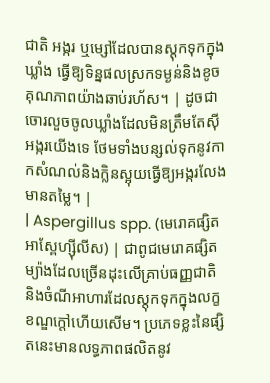ជាតិ អង្ករ ឬម្សៅដែលបានស្តុកទុកក្នុងឃ្លាំង ធ្វើឱ្យទិន្នផលស្រកទម្ងន់និងខូចគុណភាពយ៉ាងឆាប់រហ័ស។ | ដូចជាចោរលួចចូលឃ្លាំងដែលមិនត្រឹមតែស៊ីអង្ករយើងទេ ថែមទាំងបន្សល់ទុកនូវកាកសំណល់និងក្លិនស្អុយធ្វើឱ្យអង្ករលែងមានតម្លៃ។ |
| Aspergillus spp. (មេរោគផ្សិតអាស្ពែហ្ស៊ីលីស) | ជាពូជមេរោគផ្សិតម្យ៉ាងដែលច្រើនដុះលើគ្រាប់ធញ្ញជាតិ និងចំណីអាហារដែលស្តុកទុកក្នុងលក្ខខណ្ឌក្តៅហើយសើម។ ប្រភេទខ្លះនៃផ្សិតនេះមានលទ្ធភាពផលិតនូវ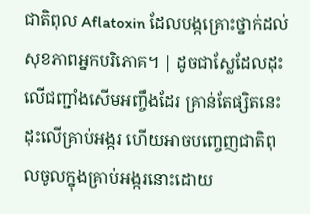ជាតិពុល Aflatoxin ដែលបង្កគ្រោះថ្នាក់ដល់សុខភាពអ្នកបរិភោគ។ | ដូចជាស្លែដែលដុះលើជញ្ជាំងសើមអញ្ចឹងដែរ គ្រាន់តែផ្សិតនេះដុះលើគ្រាប់អង្ករ ហើយអាចបញ្ចេញជាតិពុលចូលក្នុងគ្រាប់អង្ករនោះដោយ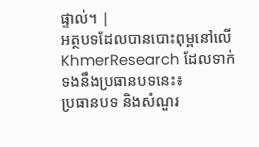ផ្ទាល់។ |
អត្ថបទដែលបានបោះពុម្ពនៅលើ KhmerResearch ដែលទាក់ទងនឹងប្រធានបទនេះ៖
ប្រធានបទ និងសំណួរ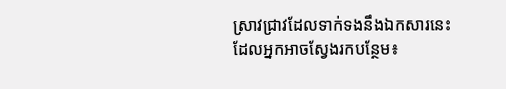ស្រាវជ្រាវដែលទាក់ទងនឹងឯកសារនេះ ដែលអ្នកអាចស្វែងរកបន្ថែម៖